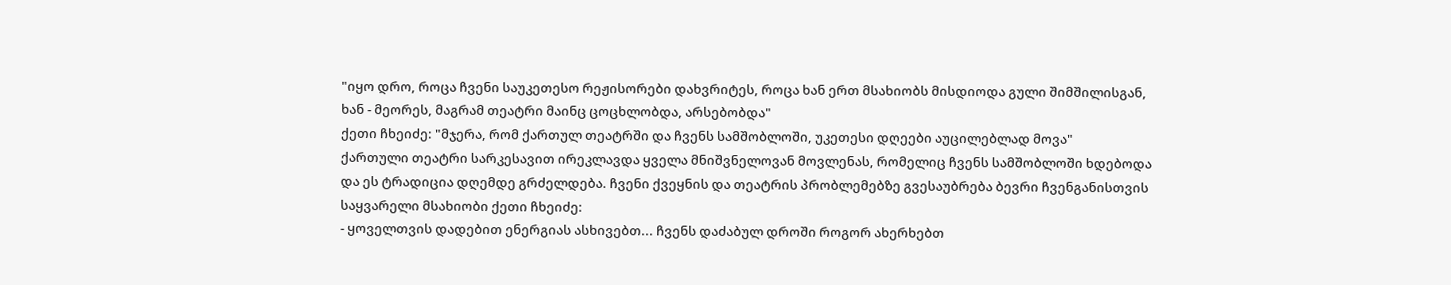"იყო დრო, როცა ჩვენი საუკეთესო რეჟისორები დახვრიტეს, როცა ხან ერთ მსახიობს მისდიოდა გული შიმშილისგან, ხან - მეორეს, მაგრამ თეატრი მაინც ცოცხლობდა, არსებობდა"
ქეთი ჩხეიძე: "მჯერა, რომ ქართულ თეატრში და ჩვენს სამშობლოში, უკეთესი დღეები აუცილებლად მოვა"
ქართული თეატრი სარკესავით ირეკლავდა ყველა მნიშვნელოვან მოვლენას, რომელიც ჩვენს სამშობლოში ხდებოდა და ეს ტრადიცია დღემდე გრძელდება. ჩვენი ქვეყნის და თეატრის პრობლემებზე გვესაუბრება ბევრი ჩვენგანისთვის საყვარელი მსახიობი ქეთი ჩხეიძე:
- ყოველთვის დადებით ენერგიას ასხივებთ... ჩვენს დაძაბულ დროში როგორ ახერხებთ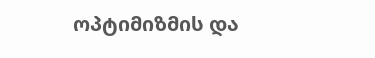ოპტიმიზმის და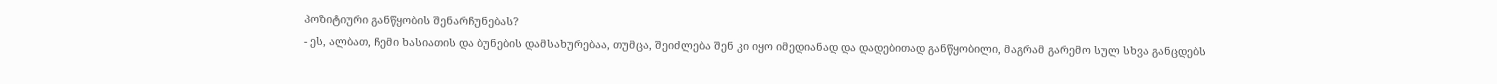პოზიტიური განწყობის შენარჩუნებას?
- ეს, ალბათ, ჩემი ხასიათის და ბუნების დამსახურებაა, თუმცა, შეიძლება შენ კი იყო იმედიანად და დადებითად განწყობილი, მაგრამ გარემო სულ სხვა განცდებს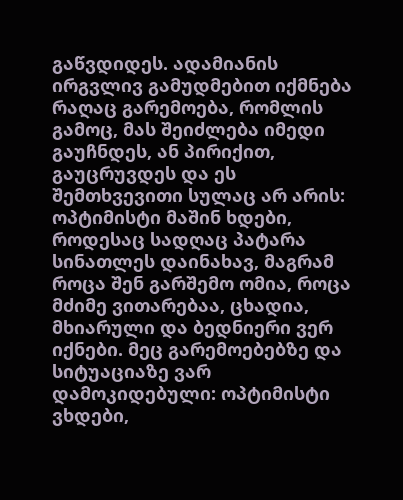გაწვდიდეს. ადამიანის ირგვლივ გამუდმებით იქმნება რაღაც გარემოება, რომლის გამოც, მას შეიძლება იმედი გაუჩნდეს, ან პირიქით, გაუცრუვდეს და ეს შემთხვევითი სულაც არ არის: ოპტიმისტი მაშინ ხდები, როდესაც სადღაც პატარა სინათლეს დაინახავ, მაგრამ როცა შენ გარშემო ომია, როცა მძიმე ვითარებაა, ცხადია, მხიარული და ბედნიერი ვერ იქნები. მეც გარემოებებზე და სიტუაციაზე ვარ დამოკიდებული: ოპტიმისტი ვხდები,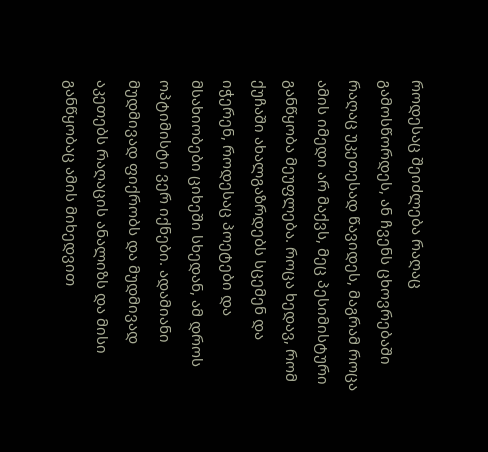როდესაც შეიძლება რაღაც გამოსწორდეს, ან ჩვენს ცხოვრებაში რაღაც უკეთესად წავიდეს, მაგრამ როცა ამის იმედი არ მაქვს, მეც პესიმისტური განწყობა მეუფლება. როცა ხედავ, რომ ქუჩაში ახალგაზრდებს სცემენ და იჭერენ, როდესაც პოეტები და მსახიობები ციხეში სხედან, ამ დროს ოპტიმისტი ვერ იქნები. ადამიანი მუდმივად ფიქრობს და მუდმივად აკეთებს რაღაცის ანალიზს და მისი განწყობაც ამის მიხედვით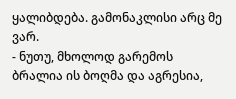ყალიბდება. გამონაკლისი არც მე ვარ.
- ნუთუ, მხოლოდ გარემოს ბრალია ის ბოღმა და აგრესია,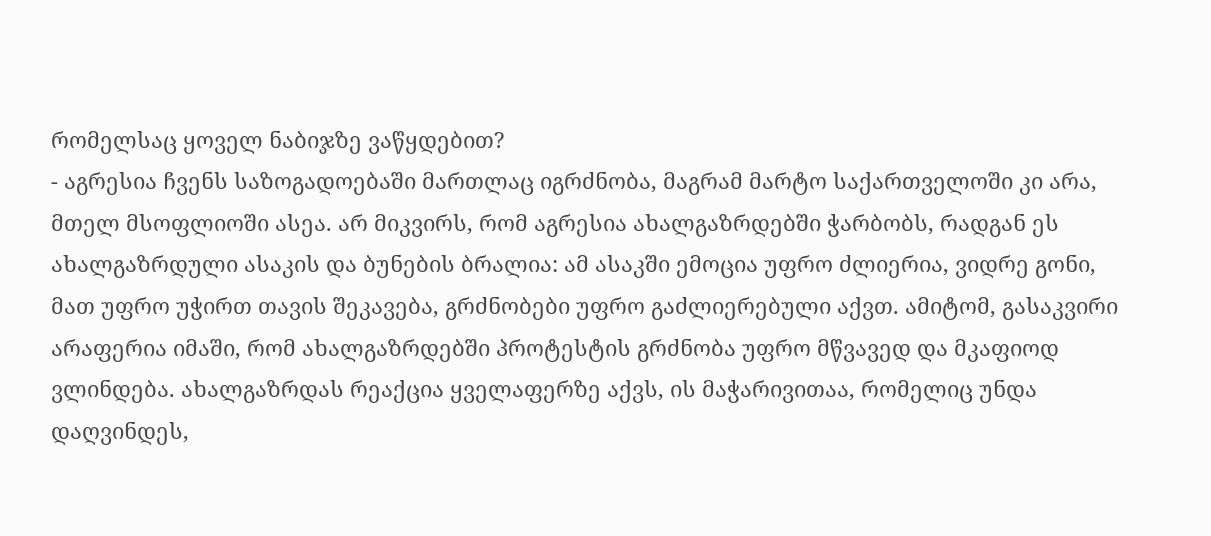რომელსაც ყოველ ნაბიჯზე ვაწყდებით?
- აგრესია ჩვენს საზოგადოებაში მართლაც იგრძნობა, მაგრამ მარტო საქართველოში კი არა, მთელ მსოფლიოში ასეა. არ მიკვირს, რომ აგრესია ახალგაზრდებში ჭარბობს, რადგან ეს ახალგაზრდული ასაკის და ბუნების ბრალია: ამ ასაკში ემოცია უფრო ძლიერია, ვიდრე გონი, მათ უფრო უჭირთ თავის შეკავება, გრძნობები უფრო გაძლიერებული აქვთ. ამიტომ, გასაკვირი არაფერია იმაში, რომ ახალგაზრდებში პროტესტის გრძნობა უფრო მწვავედ და მკაფიოდ ვლინდება. ახალგაზრდას რეაქცია ყველაფერზე აქვს, ის მაჭარივითაა, რომელიც უნდა დაღვინდეს,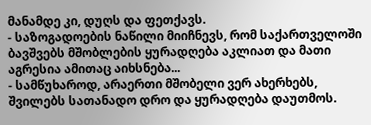მანამდე კი, დუღს და ფეთქავს.
- საზოგადოების ნაწილი მიიჩნევს, რომ საქართველოში ბავშვებს მშობლების ყურადღება აკლიათ და მათი აგრესია ამითაც აიხსნება...
- სამწუხაროდ, არაერთი მშობელი ვერ ახერხებს, შვილებს სათანადო დრო და ყურადღება დაუთმოს.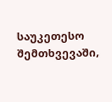საუკეთესო შემთხვევაში,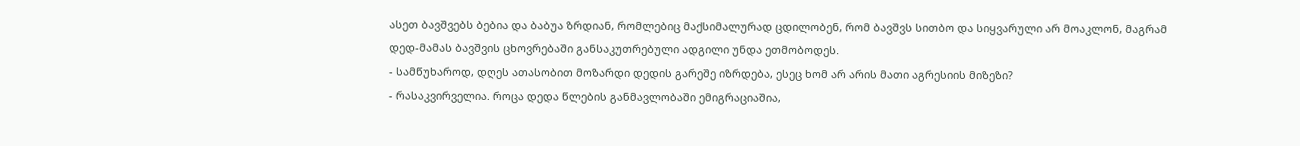ასეთ ბავშვებს ბებია და ბაბუა ზრდიან, რომლებიც მაქსიმალურად ცდილობენ, რომ ბავშვს სითბო და სიყვარული არ მოაკლონ, მაგრამ დედ-მამას ბავშვის ცხოვრებაში განსაკუთრებული ადგილი უნდა ეთმობოდეს.
- სამწუხაროდ, დღეს ათასობით მოზარდი დედის გარეშე იზრდება, ესეც ხომ არ არის მათი აგრესიის მიზეზი?
- რასაკვირველია. როცა დედა წლების განმავლობაში ემიგრაციაშია,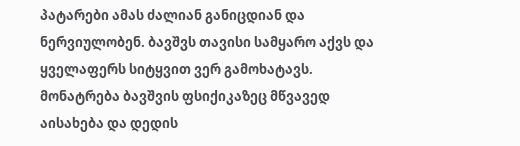პატარები ამას ძალიან განიცდიან და ნერვიულობენ. ბავშვს თავისი სამყარო აქვს და ყველაფერს სიტყვით ვერ გამოხატავს. მონატრება ბავშვის ფსიქიკაზეც მწვავედ აისახება და დედის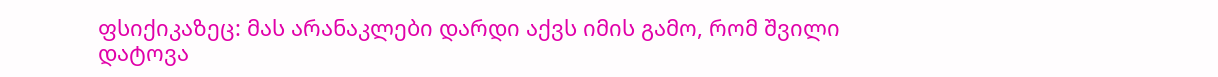ფსიქიკაზეც: მას არანაკლები დარდი აქვს იმის გამო, რომ შვილი დატოვა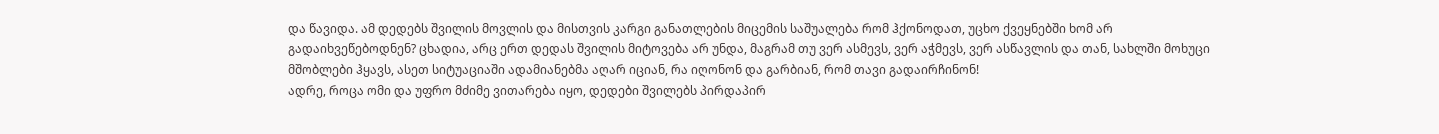და წავიდა. ამ დედებს შვილის მოვლის და მისთვის კარგი განათლების მიცემის საშუალება რომ ჰქონოდათ, უცხო ქვეყნებში ხომ არ გადაიხვეწებოდნენ? ცხადია, არც ერთ დედას შვილის მიტოვება არ უნდა, მაგრამ თუ ვერ ასმევს, ვერ აჭმევს, ვერ ასწავლის და თან, სახლში მოხუცი მშობლები ჰყავს, ასეთ სიტუაციაში ადამიანებმა აღარ იციან, რა იღონონ და გარბიან, რომ თავი გადაირჩინონ!
ადრე, როცა ომი და უფრო მძიმე ვითარება იყო, დედები შვილებს პირდაპირ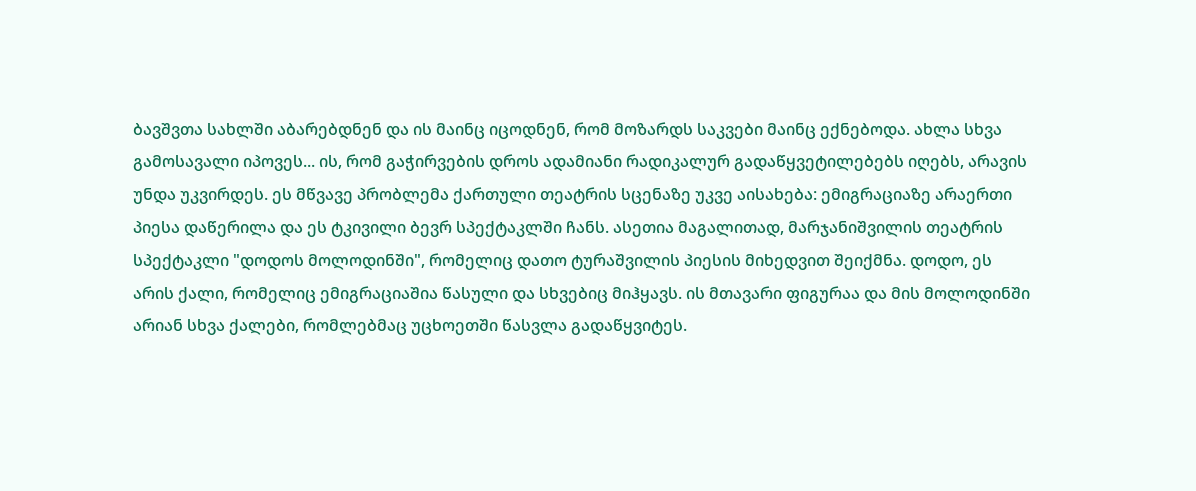ბავშვთა სახლში აბარებდნენ და ის მაინც იცოდნენ, რომ მოზარდს საკვები მაინც ექნებოდა. ახლა სხვა გამოსავალი იპოვეს... ის, რომ გაჭირვების დროს ადამიანი რადიკალურ გადაწყვეტილებებს იღებს, არავის უნდა უკვირდეს. ეს მწვავე პრობლემა ქართული თეატრის სცენაზე უკვე აისახება: ემიგრაციაზე არაერთი პიესა დაწერილა და ეს ტკივილი ბევრ სპექტაკლში ჩანს. ასეთია მაგალითად, მარჯანიშვილის თეატრის სპექტაკლი "დოდოს მოლოდინში", რომელიც დათო ტურაშვილის პიესის მიხედვით შეიქმნა. დოდო, ეს არის ქალი, რომელიც ემიგრაციაშია წასული და სხვებიც მიჰყავს. ის მთავარი ფიგურაა და მის მოლოდინში არიან სხვა ქალები, რომლებმაც უცხოეთში წასვლა გადაწყვიტეს.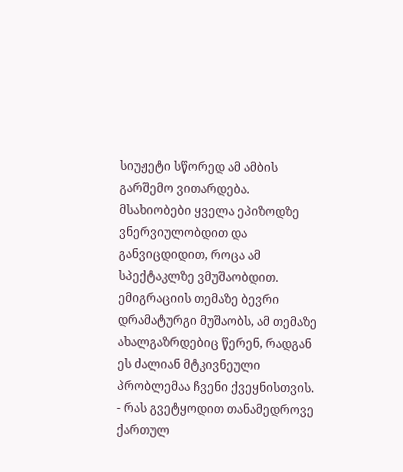სიუჟეტი სწორედ ამ ამბის გარშემო ვითარდება. მსახიობები ყველა ეპიზოდზე ვნერვიულობდით და განვიცდიდით, როცა ამ სპექტაკლზე ვმუშაობდით. ემიგრაციის თემაზე ბევრი დრამატურგი მუშაობს, ამ თემაზე ახალგაზრდებიც წერენ, რადგან ეს ძალიან მტკივნეული პრობლემაა ჩვენი ქვეყნისთვის.
- რას გვეტყოდით თანამედროვე ქართულ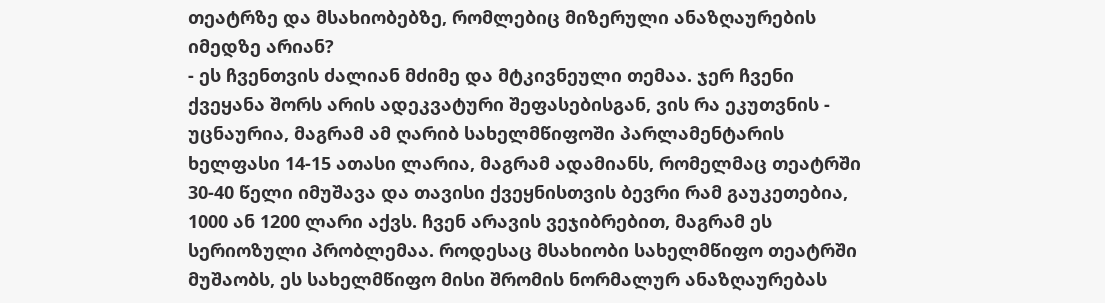თეატრზე და მსახიობებზე, რომლებიც მიზერული ანაზღაურების იმედზე არიან?
- ეს ჩვენთვის ძალიან მძიმე და მტკივნეული თემაა. ჯერ ჩვენი ქვეყანა შორს არის ადეკვატური შეფასებისგან, ვის რა ეკუთვნის - უცნაურია, მაგრამ ამ ღარიბ სახელმწიფოში პარლამენტარის ხელფასი 14-15 ათასი ლარია, მაგრამ ადამიანს, რომელმაც თეატრში 30-40 წელი იმუშავა და თავისი ქვეყნისთვის ბევრი რამ გაუკეთებია, 1000 ან 1200 ლარი აქვს. ჩვენ არავის ვეჯიბრებით, მაგრამ ეს სერიოზული პრობლემაა. როდესაც მსახიობი სახელმწიფო თეატრში მუშაობს, ეს სახელმწიფო მისი შრომის ნორმალურ ანაზღაურებას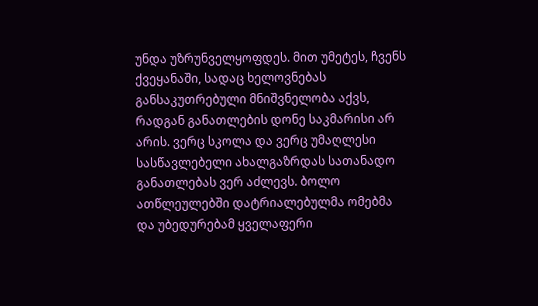უნდა უზრუნველყოფდეს. მით უმეტეს, ჩვენს ქვეყანაში, სადაც ხელოვნებას განსაკუთრებული მნიშვნელობა აქვს, რადგან განათლების დონე საკმარისი არ არის. ვერც სკოლა და ვერც უმაღლესი სასწავლებელი ახალგაზრდას სათანადო განათლებას ვერ აძლევს. ბოლო ათწლეულებში დატრიალებულმა ომებმა და უბედურებამ ყველაფერი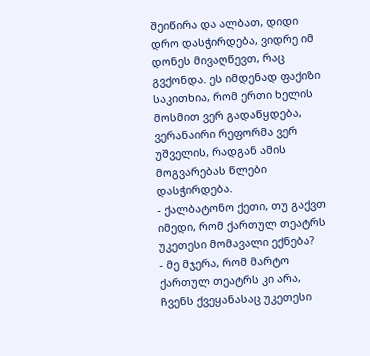შეიწირა და ალბათ, დიდი დრო დასჭირდება, ვიდრე იმ დონეს მივაღწევთ, რაც გვქონდა. ეს იმდენად ფაქიზი საკითხია, რომ ერთი ხელის მოსმით ვერ გადაწყდება, ვერანაირი რეფორმა ვერ უშველის, რადგან ამის მოგვარებას წლები დასჭირდება.
- ქალბატონო ქეთი, თუ გაქვთ იმედი, რომ ქართულ თეატრს უკეთესი მომავალი ექნება?
- მე მჯერა, რომ მარტო ქართულ თეატრს კი არა, ჩვენს ქვეყანასაც უკეთესი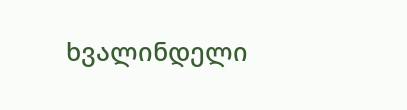ხვალინდელი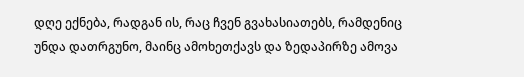დღე ექნება, რადგან ის, რაც ჩვენ გვახასიათებს, რამდენიც უნდა დათრგუნო, მაინც ამოხეთქავს და ზედაპირზე ამოვა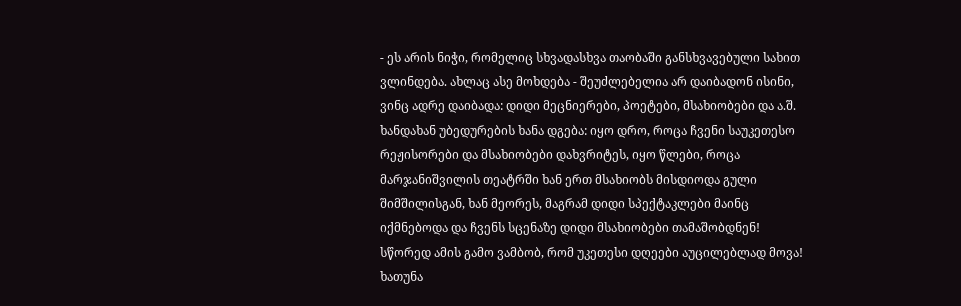- ეს არის ნიჭი, რომელიც სხვადასხვა თაობაში განსხვავებული სახით ვლინდება. ახლაც ასე მოხდება - შეუძლებელია არ დაიბადონ ისინი, ვინც ადრე დაიბადა: დიდი მეცნიერები, პოეტები, მსახიობები და ა.შ.
ხანდახან უბედურების ხანა დგება: იყო დრო, როცა ჩვენი საუკეთესო რეჟისორები და მსახიობები დახვრიტეს, იყო წლები, როცა მარჯანიშვილის თეატრში ხან ერთ მსახიობს მისდიოდა გული შიმშილისგან, ხან მეორეს, მაგრამ დიდი სპექტაკლები მაინც იქმნებოდა და ჩვენს სცენაზე დიდი მსახიობები თამაშობდნენ!
სწორედ ამის გამო ვამბობ, რომ უკეთესი დღეები აუცილებლად მოვა!
ხათუნა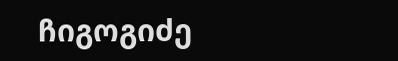ჩიგოგიძე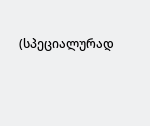(სპეციალურად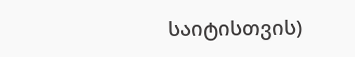საიტისთვის)